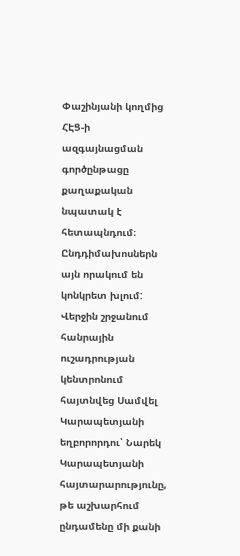Փաշինյանի կողմից ՀԷՑ-ի ազգայնացման գործընթացը քաղաքական նպատակ է հետապնդում։ Ընդդիմախոսներն այն որակում են կոնկրետ խլում: Վերջին շրջանում հանրային ուշադրության կենտրոնում հայտնվեց Սամվել Կարապետյանի եղբորորդու՝ Նարեկ Կարապետյանի հայտարարությունը, թե աշխարհում ընդամենը մի քանի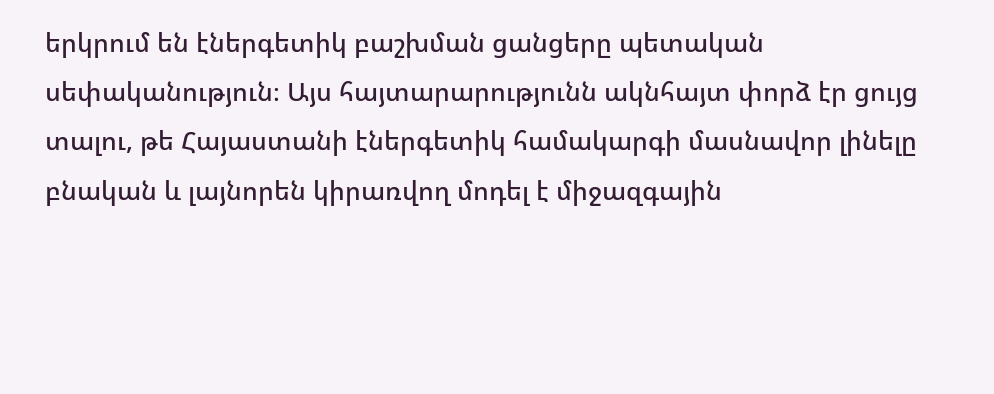երկրում են էներգետիկ բաշխման ցանցերը պետական սեփականություն։ Այս հայտարարությունն ակնհայտ փորձ էր ցույց տալու, թե Հայաստանի էներգետիկ համակարգի մասնավոր լինելը բնական և լայնորեն կիրառվող մոդել է միջազգային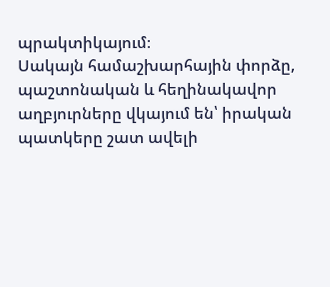պրակտիկայում։
Սակայն համաշխարհային փորձը, պաշտոնական և հեղինակավոր աղբյուրները վկայում են՝ իրական պատկերը շատ ավելի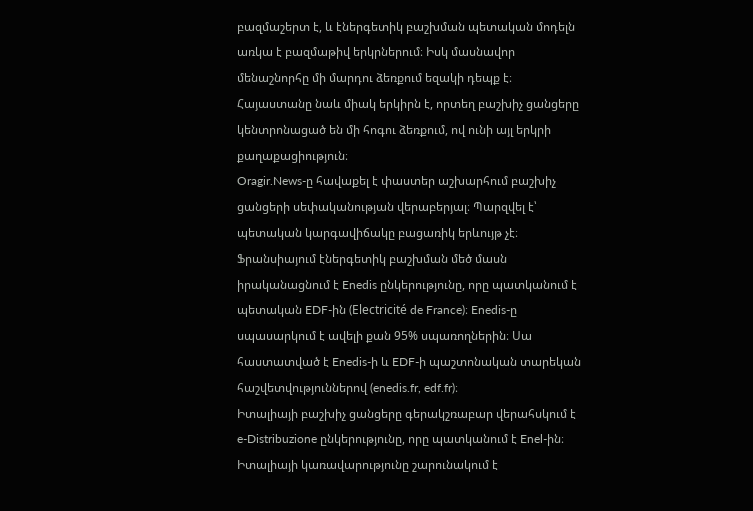բազմաշերտ է, և էներգետիկ բաշխման պետական մոդելն առկա է բազմաթիվ երկրներում։ Իսկ մասնավոր մենաշնորհը մի մարդու ձեռքում եզակի դեպք է։ Հայաստանը նաև միակ երկիրն է, որտեղ բաշխիչ ցանցերը կենտրոնացած են մի հոգու ձեռքում, ով ունի այլ երկրի քաղաքացիություն։
Oragir.News-ը հավաքել է փաստեր աշխարհում բաշխիչ ցանցերի սեփականության վերաբերյալ։ Պարզվել է՝ պետական կարգավիճակը բացառիկ երևույթ չէ։
Ֆրանսիայում էներգետիկ բաշխման մեծ մասն իրականացնում է Enedis ընկերությունը, որը պատկանում է պետական EDF-ին (Electricité de France)։ Enedis-ը սպասարկում է ավելի քան 95% սպառողներին։ Սա հաստատված է Enedis-ի և EDF-ի պաշտոնական տարեկան հաշվետվություններով (enedis.fr, edf.fr)։
Իտալիայի բաշխիչ ցանցերը գերակշռաբար վերահսկում է e-Distribuzione ընկերությունը, որը պատկանում է Enel-ին։ Իտալիայի կառավարությունը շարունակում է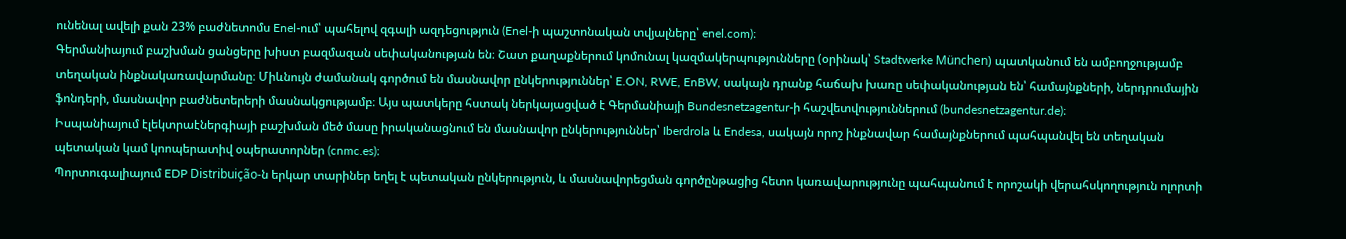ունենալ ավելի քան 23% բաժնետոմս Enel-ում՝ պահելով զգալի ազդեցություն (Enel-ի պաշտոնական տվյալները՝ enel.com)։
Գերմանիայում բաշխման ցանցերը խիստ բազմազան սեփականության են։ Շատ քաղաքներում կոմունալ կազմակերպությունները (օրինակ՝ Stadtwerke München) պատկանում են ամբողջությամբ տեղական ինքնակառավարմանը։ Միևնույն ժամանակ գործում են մասնավոր ընկերություններ՝ E.ON, RWE, EnBW, սակայն դրանք հաճախ խառը սեփականության են՝ համայնքների, ներդրումային ֆոնդերի, մասնավոր բաժնետերերի մասնակցությամբ։ Այս պատկերը հստակ ներկայացված է Գերմանիայի Bundesnetzagentur-ի հաշվետվություններում (bundesnetzagentur.de)։
Իսպանիայում էլեկտրաէներգիայի բաշխման մեծ մասը իրականացնում են մասնավոր ընկերություններ՝ Iberdrola և Endesa, սակայն որոշ ինքնավար համայնքներում պահպանվել են տեղական պետական կամ կոոպերատիվ օպերատորներ (cnmc.es)։
Պորտուգալիայում EDP Distribuição-ն երկար տարիներ եղել է պետական ընկերություն, և մասնավորեցման գործընթացից հետո կառավարությունը պահպանում է որոշակի վերահսկողություն ոլորտի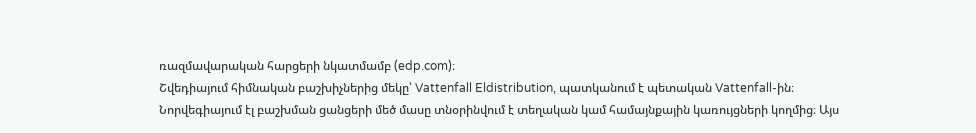ռազմավարական հարցերի նկատմամբ (edp.com)։
Շվեդիայում հիմնական բաշխիչներից մեկը՝ Vattenfall Eldistribution, պատկանում է պետական Vattenfall-ին։
Նորվեգիայում էլ բաշխման ցանցերի մեծ մասը տնօրինվում է տեղական կամ համայնքային կառույցների կողմից։ Այս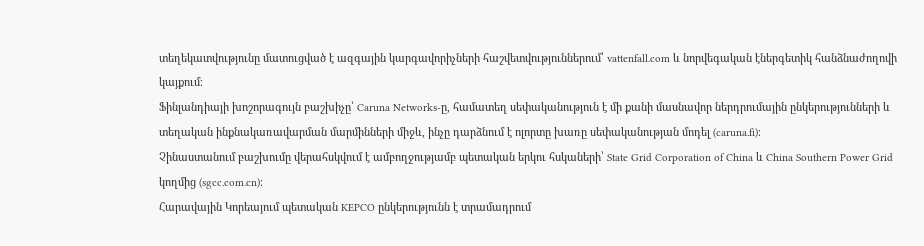տեղեկատվությունը մատուցված է ազգային կարգավորիչների հաշվետվություններում՝ vattenfall.com և նորվեգական էներգետիկ հանձնաժողովի կայքում։
Ֆինլանդիայի խոշորագույն բաշխիչը՝ Caruna Networks-ը, համատեղ սեփականություն է մի քանի մասնավոր ներդրումային ընկերությունների և տեղական ինքնակառավարման մարմինների միջև, ինչը դարձնում է ոլորտը խառը սեփականության մոդել (caruna.fi)։
Չինաստանում բաշխումը վերահսկվում է ամբողջությամբ պետական երկու հսկաների՝ State Grid Corporation of China և China Southern Power Grid կողմից (sgcc.com.cn)։
Հարավային Կորեայում պետական KEPCO ընկերությունն է տրամադրում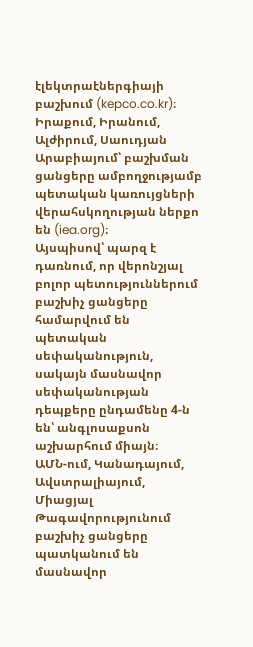էլեկտրաէներգիայի բաշխում (kepco.co.kr)։
Իրաքում, Իրանում, Ալժիրում, Սաուդյան Արաբիայում՝ բաշխման ցանցերը ամբողջությամբ պետական կառույցների վերահսկողության ներքո են (iea.org)։
Այսպիսով՝ պարզ է դառնում, որ վերոնշյալ բոլոր պետություններում բաշխիչ ցանցերը համարվում են պետական սեփականություն, սակայն մասնավոր սեփականության դեպքերը ընդամենը 4-ն են՝ անգլոսաքսոն աշխարհում միայն։
ԱՄՆ-ում, Կանադայում, Ավստրալիայում, Միացյալ Թագավորությունում բաշխիչ ցանցերը պատկանում են մասնավոր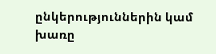ընկերություններին կամ խառը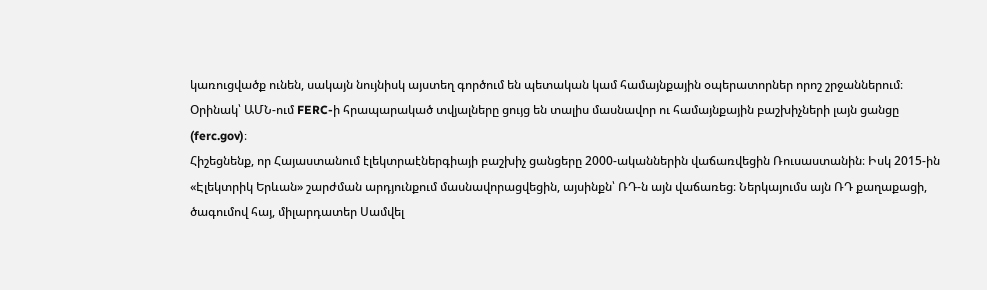կառուցվածք ունեն, սակայն նույնիսկ այստեղ գործում են պետական կամ համայնքային օպերատորներ որոշ շրջաններում։
Օրինակ՝ ԱՄՆ-ում FERC-ի հրապարակած տվյալները ցույց են տալիս մասնավոր ու համայնքային բաշխիչների լայն ցանցը (ferc.gov)։
Հիշեցնենք, որ Հայաստանում էլեկտրաէներգիայի բաշխիչ ցանցերը 2000-ականներին վաճառվեցին Ռուսաստանին։ Իսկ 2015-ին «Էլեկտրիկ Երևան» շարժման արդյունքում մասնավորացվեցին, այսինքն՝ ՌԴ-ն այն վաճառեց։ Ներկայումս այն ՌԴ քաղաքացի, ծագումով հայ, միլարդատեր Սամվել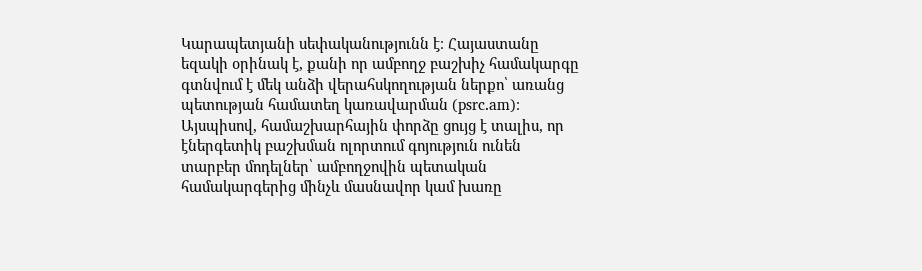Կարապետյանի սեփականությունն է։ Հայաստանը եզակի օրինակ է, քանի որ ամբողջ բաշխիչ համակարգը գտնվում է մեկ անձի վերահսկողության ներքո՝ առանց պետության համատեղ կառավարման (psrc.am)։
Այսպիսով, համաշխարհային փորձը ցույց է տալիս, որ էներգետիկ բաշխման ոլորտում գոյություն ունեն տարբեր մոդելներ՝ ամբողջովին պետական համակարգերից մինչև մասնավոր կամ խառը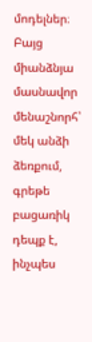մոդելներ։ Բայց միանձնյա մասնավոր մենաշնորհ՝ մեկ անձի ձեռքում, գրեթե բացառիկ դեպք է, ինչպես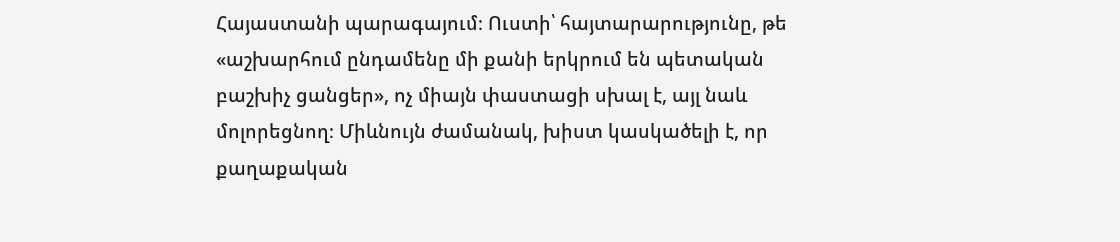Հայաստանի պարագայում։ Ուստի՝ հայտարարությունը, թե «աշխարհում ընդամենը մի քանի երկրում են պետական բաշխիչ ցանցեր», ոչ միայն փաստացի սխալ է, այլ նաև մոլորեցնող։ Միևնույն ժամանակ, խիստ կասկածելի է, որ քաղաքական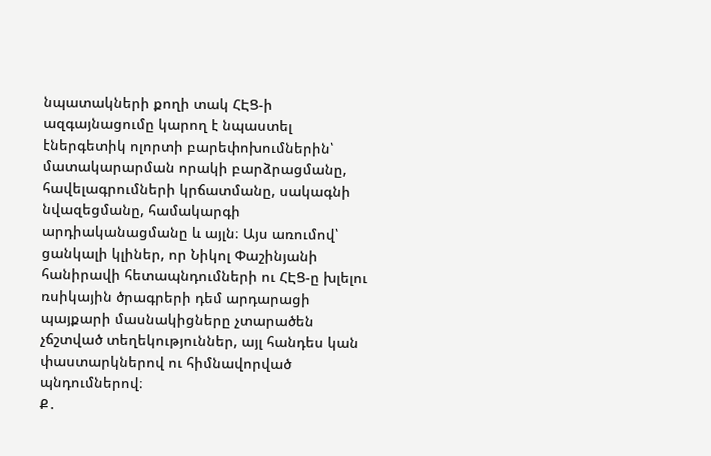նպատակների քողի տակ ՀԷՑ-ի ազգայնացումը կարող է նպաստել էներգետիկ ոլորտի բարեփոխումներին՝ մատակարարման որակի բարձրացմանը, հավելագրումների կրճատմանը, սակագնի նվազեցմանը, համակարգի արդիականացմանը և այլն։ Այս առումով՝ ցանկալի կլիներ, որ Նիկոլ Փաշինյանի հանիրավի հետապնդումների ու ՀԷՑ-ը խլելու ռսիկային ծրագրերի դեմ արդարացի պայքարի մասնակիցները չտարածեն չճշտված տեղեկություններ, այլ հանդես կան փաստարկներով ու հիմնավորված պնդումներով։
Ք․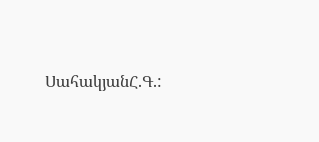ՍահակյանՀ.Գ.: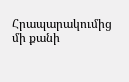Հրապարակումից մի քանի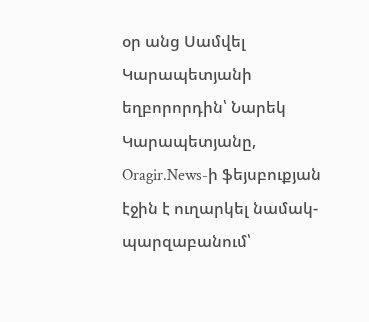օր անց Սամվել Կարապետյանի եղբորորդին՝ Նարեկ Կարապետյանը, Oragir.News-ի ֆեյսբուքյան էջին է ուղարկել նամակ-պարզաբանում՝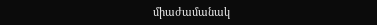միաժամանակ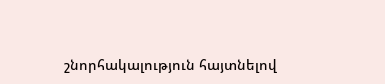շնորհակալություն հայտնելով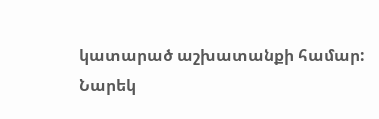կատարած աշխատանքի համար:
Նարեկ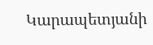Կարապետյանի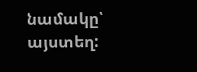նամակը՝
այստեղ: